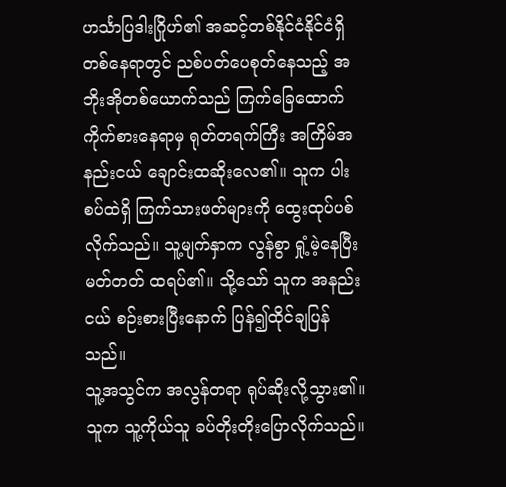ဟင်္သာပြဒါးဂြိုဟ်၏ အဆင့်တစ်နိုင်ငံနိုင်ငံရှိ တစ်နေရာတွင် ညစ်ပတ်ပေစုတ်နေသည့် အဘိုးအိုတစ်ယောက်သည် ကြက်ခြေထောက် ကိုက်စားနေရာမှ ရုတ်တရက်ကြီး အကြိမ်အနည်းငယ် ချောင်းထဆိုးလေ၏။ သူက ပါးစပ်ထဲရှိ ကြက်သားဖတ်များကို ထွေးထုပ်ပစ်လိုက်သည်။ သူ့မျက်နှာက လွန်စွာ ရှုံ့မဲ့နေပြီး မတ်တတ် ထရပ်၏။ သို့သော် သူက အနည်းငယ် စဉ်းစားပြီးနောက် ပြန်၍ထိုင်ချပြန်သည်။
သူ့အသွင်က အလွန်တရာ ရုပ်ဆိုးလို့သွား၏။ သူက သူ့ကိုယ်သူ ခပ်တိုးတိုးပြောလိုက်သည်။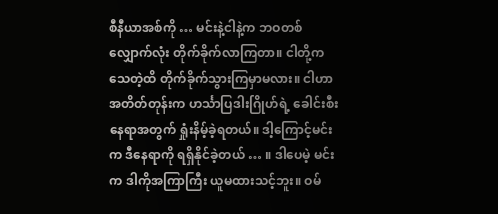စီနီယာအစ်ကို … မင်းနဲ့ငါနဲ့က ဘဝတစ်လျှောက်လုံး တိုက်ခိုက်လာကြတာ။ ငါတို့က သေတဲ့ထိ တိုက်ခိုက်သွားကြမှာမလား။ ငါဟာ အတိတ်တုန်းက ဟင်္သာပြဒါးဂြိုဟ်ရဲ့ ခေါင်းစီးနေရာအတွက် ရှုံးနိမ့်ခဲ့ရတယ်။ ဒါ့ကြောင့်မင်းက ဒီနေရာကို ရရှိနိုင်ခဲ့တယ် … ။ ဒါပေမဲ့ မင်းက ဒါကိုအကြာကြီး ယူမထားသင့်ဘူး။ ဝမ်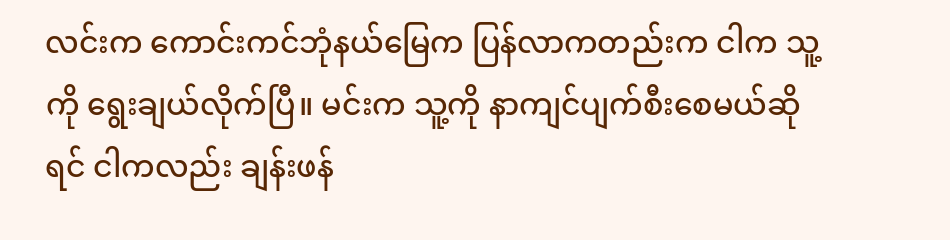လင်းက ကောင်းကင်ဘုံနယ်မြေက ပြန်လာကတည်းက ငါက သူ့ကို ရွေးချယ်လိုက်ပြီ။ မင်းက သူ့ကို နာကျင်ပျက်စီးစေမယ်ဆိုရင် ငါကလည်း ချန်းဖန်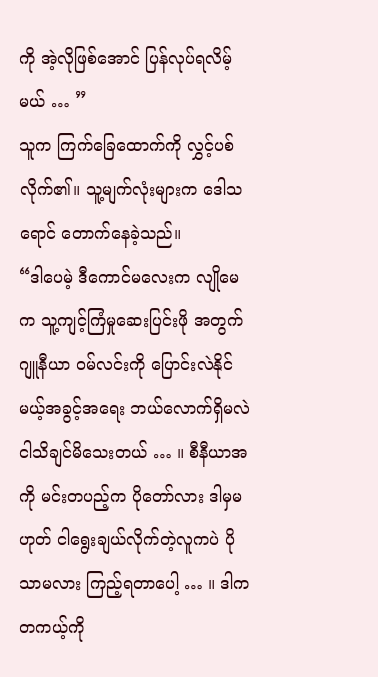ကို အဲ့လိုဖြစ်အောင် ပြန်လုပ်ရလိမ့်မယ် … ”
သူက ကြက်ခြေထောက်ကို လွှင့်ပစ်လိုက်၏။ သူ့မျက်လုံးများက ဒေါသရောင် တောက်နေခဲ့သည်။
“ဒါပေမဲ့ ဒီကောင်မလေးက လျိုမေက သူ့ကျင့်ကြံမှုဆေးပြင်းဖို အတွက် ဂျူနီယာ ဝမ်လင်းကို ပြောင်းလဲနိုင်မယ့်အခွင့်အရေး ဘယ်လောက်ရှိမလဲ ငါသိချင်မိသေးတယ် … ။ စီနီယာအကို မင်းတပည့်က ပိုတော်လား ဒါမှမဟုတ် ငါရွေးချယ်လိုက်တဲ့လူကပဲ ပိုသာမလား ကြည့်ရတာပေါ့ … ။ ဒါက တကယ့်ကို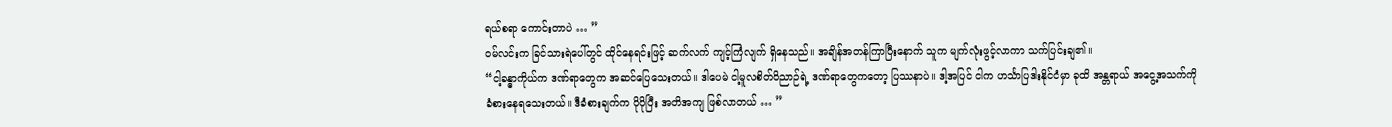ရယ်စရာ ကောင်းတာပဲ … ”
ဝမ်လင်းက ခြင်သားရဲပေါ်တွင် ထိုင်နေရင်းဖြင့် ဆက်လက် ကျင့်ကြံလျက် ရှိနေသည်။ အချိန်အတန်ကြာပြီးနောက် သူက မျက်လုံးဖွင့်လာကာ သက်ပြင်းချ၏။
“ငါ့ခန္ဓာကိုယ်က ဒဏ်ရာတွေက အဆင်ပြေသေးတယ်။ ဒါပေမဲ ငါ့မူလစိတ်ဝိညာဉ်ရဲ့ ဒဏ်ရာတွေကတော့ ပြဿနာပဲ။ ဒါ့အပြင် ငါက ဟင်္သာပြဒါးနိုင်ငံမှာ ခုထိ အန္တရာယ် အငွေ့အသက်ကို ခံစားနေရသေးတယ်။ ဒီခံစားချက်က ပိုပိုပြီး အတိအကျ ဖြစ်လာတယ် … ”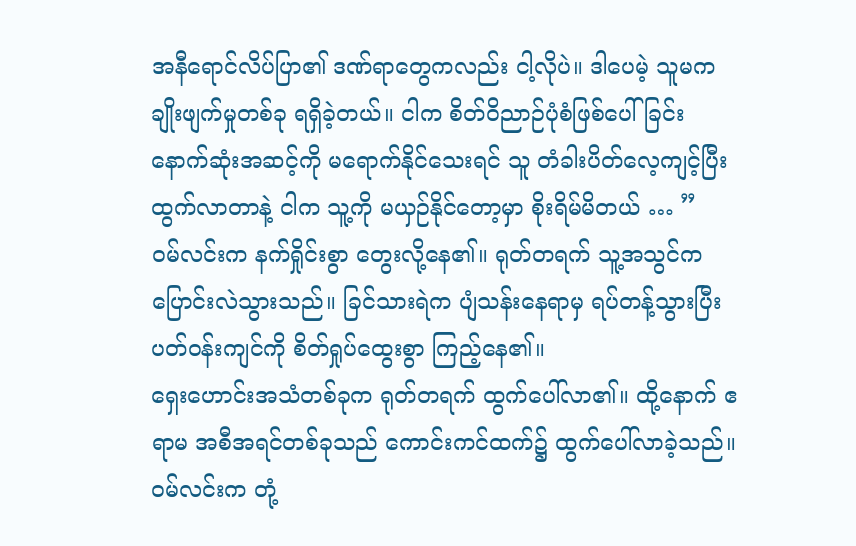အနီရောင်လိပ်ပြာ၏ ဒဏ်ရာတွေကလည်း ငါ့လိုပဲ။ ဒါပေမဲ့ သူမက ချိုးဖျက်မှုတစ်ခု ရရှိခဲ့တယ်။ ငါက စိတ်ဝိညာဉ်ပုံစံဖြစ်ပေါ်ခြင်း နောက်ဆုံးအဆင့်ကို မရောက်နိုင်သေးရင် သူ တံခါးပိတ်လေ့ကျင့်ပြီး ထွက်လာတာနဲ့ ငါက သူ့ကို မယှဉ်နိုင်တော့မှာ စိုးရိမ်မိတယ် … ”
ဝမ်လင်းက နက်ရှိုင်းစွာ တွေးလို့နေ၏။ ရုတ်တရက် သူ့အသွင်က ပြောင်းလဲသွားသည်။ ခြင်သားရဲက ပျံသန်းနေရာမှ ရပ်တန့်သွားပြီး ပတ်ဝန်းကျင်ကို စိတ်ရှုပ်ထွေးစွာ ကြည့်နေ၏။
ရှေးဟောင်းအသံတစ်ခုက ရုတ်တရက် ထွက်ပေါ်လာ၏။ ထို့နောက် ဧရာမ အစီအရင်တစ်ခုသည် ကောင်းကင်ထက်၌ ထွက်ပေါ်လာခဲ့သည်။
ဝမ်လင်းက တုံ့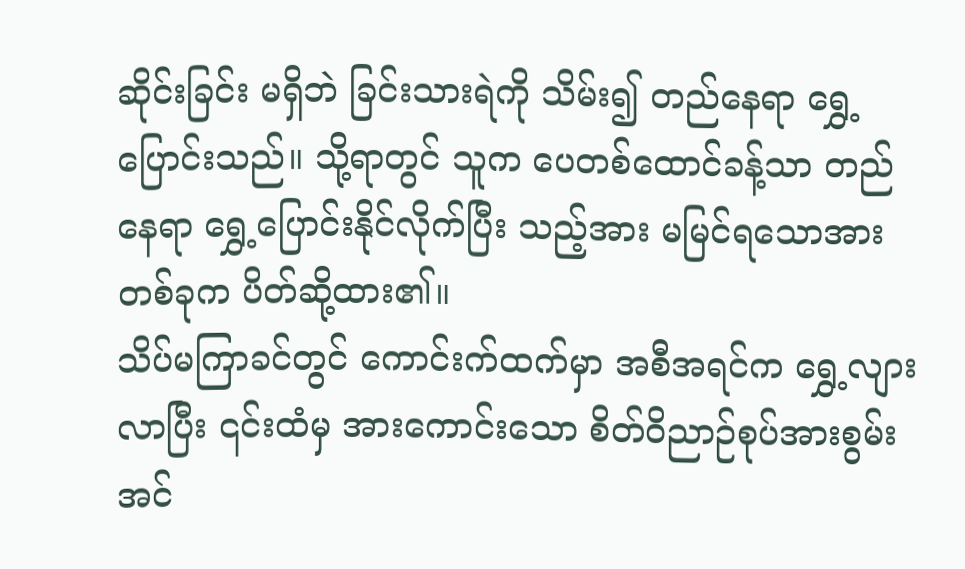ဆိုင်းခြင်း မရှိဘဲ ခြင်းသားရဲကို သိမ်း၍ တည်နေရာ ရွှေ့ပြောင်းသည်။ သို့ရာတွင် သူက ပေတစ်ထောင်ခန့်သာ တည်နေရာ ရွှေ့ပြောင်းနိုင်လိုက်ပြီး သည့်အား မမြင်ရသောအားတစ်ခုက ပိတ်ဆို့ထား၏။
သိပ်မကြာခင်တွင် ကောင်းက်ထက်မှာ အစီအရင်က ရွှေ့လျားလာပြီး ၎င်းထံမှ အားကောင်းသော စိတ်ဝိညာဉ်စုပ်အားစွမ်းအင်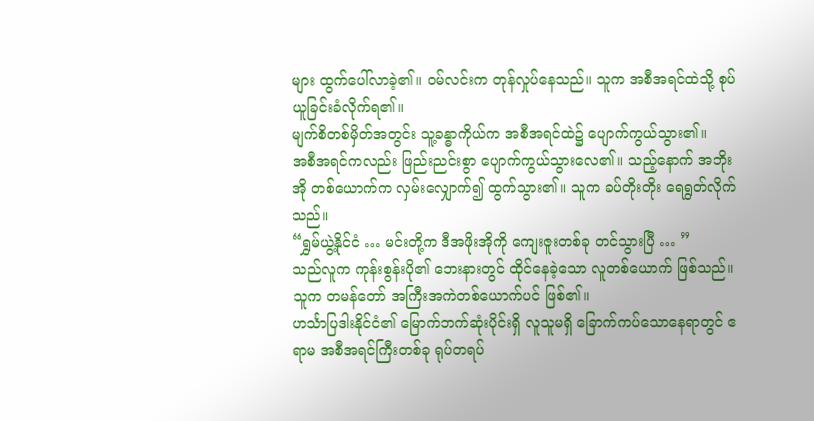များ ထွက်ပေါ်လာခဲ့၏။ ဝမ်လင်းက တုန်လှုပ်နေသည်။ သူက အစီအရင်ထဲသို့ စုပ်ယူခြင်းခံလိုက်ရ၏။
မျက်စိတစ်မှိတ်အတွင်း သူ့ခန္ဓာကိုယ်က အစီအရင်ထဲ၌ ပျောက်ကွယ်သွား၏။
အစီအရင်ကလည်း ဖြည်းညင်းစွာ ပျောက်ကွယ်သွားလေ၏။ သည့်နောက် အဘိုးအို တစ်ယောက်က လှမ်းလျှောက်၍ ထွက်သွား၏။ သူက ခပ်တိုးတိုး ရေရွတ်လိုက်သည်။
“ရွှမ်ယွဲ့နိုင်ငံ … မင်းတို့က ဒီအဖိုးအိုကို ကျေးဇူးတစ်ခု တင်သွားပြီ … ”
သည်လူက ကုန်းစွန်းပို၏ ဘေးနားတွင် ထိုင်နေခဲ့သော လူတစ်ယောက် ဖြစ်သည်။ သူက တမန်တော် အကြီးအကဲတစ်ယောက်ပင် ဖြစ်၏။
ဟင်္သာပြဒါးနိုင်ငံ၏ မြောက်ဘက်ဆုံးပိုင်းရှိ လူသူမရှိ ခြောက်ကပ်သောနေရာတွင် ဧရာမ အစီအရင်ကြီးတစ်ခု ရုပ်တရပ်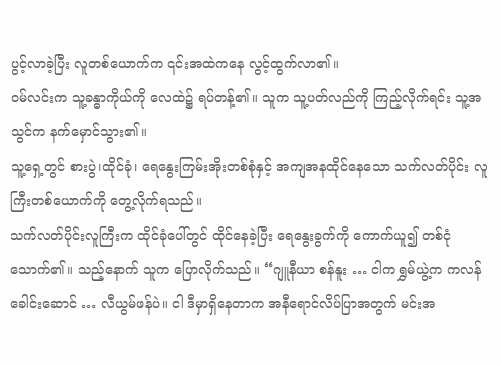ပွင့်လာခဲ့ပြီး လူတစ်ယောက်က ၎င်းအထဲကနေ လွင့်ထွက်လာ၏။
ဝမ်လင်းက သူ့ခန္ဓာကိုယ်ကို လေထဲ၌ ရပ်တန့်၏။ သူက သူ့ပတ်လည်ကို ကြည့်လိုက်ရင်း သူ့အသွင်က နက်မှောင်သွား၏။
သူ့ရှေ့တွင် စားပွဲ၊ထိုင်ခုံ၊ ရေနွေးကြမ်းအိုးတစ်စုံနှင့် အကျအနထိုင်နေသော သက်လတ်ပိုင်း လူကြီးတစ်ယောက်ကို တွေ့လိုက်ရသည်။
သက်လတ်ပိုင်းလူကြီးက ထိုင်ခုံပေါ်တွင် ထိုင်နေခဲ့ပြီး ရေနွေးခွက်ကို ကောက်ယူ၍ တစ်ငုံသောက်၏။ သည့်နောက် သူက ပြောလိုက်သည်။ “ဂျူနီယာ စန်နူး … ငါက ရွှမ်ယွဲ့က ကလန်ခေါင်းဆောင် … လီယွမ်ဖန်ပဲ။ ငါ ဒီမှာရှိနေတာက အနီရောင်လိပ်ပြာအတွက် မင်းအ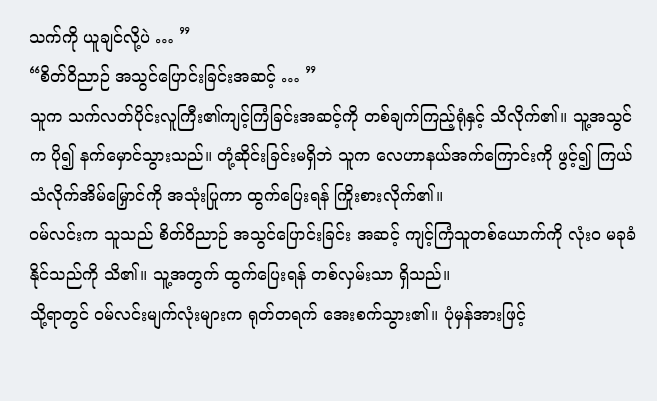သက်ကို ယူချင်လို့ပဲ … ”
“စိတ်ဝိညာဉ် အသွင်ပြောင်းခြင်းအဆင့် … ”
သူက သက်လတ်ပိုင်းလူကြီး၏ကျင့်ကြံခြင်းအဆင့်ကို တစ်ချက်ကြည့်ရုံနှင့် သိလိုက်၏။ သူ့အသွင်က ပို၍ နက်မှောင်သွားသည်။ တုံ့ဆိုင်းခြင်းမရှိဘဲ သူက လေဟာနယ်အက်ကြောင်းကို ဖွင့်၍ ကြယ်သံလိုက်အိမ်မြှောင်ကို အသုံးပြုကာ ထွက်ပြေးရန် ကြိုးစားလိုက်၏။
ဝမ်လင်းက သူသည် စိတ်ဝိညာဉ် အသွင်ပြောင်းခြင်း အဆင့် ကျင့်ကြံသူတစ်ယောက်ကို လုံးဝ မခုခံနိုင်သည်ကို သိ၏။ သူ့အတွက် ထွက်ပြေးရန် တစ်လှမ်းသာ ရှိသည်။
သို့ရာတွင် ဝမ်လင်းမျက်လုံးများက ရုတ်တရက် အေးစက်သွား၏။ ပုံမှန်အားဖြင့်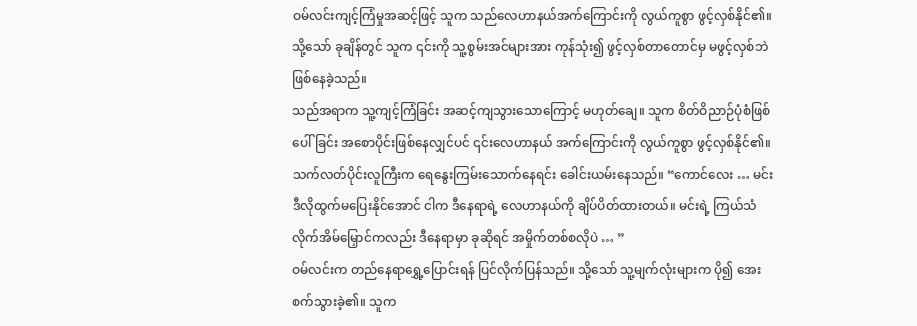ဝမ်လင်းကျင့်ကြံမှုအဆင့်ဖြင့် သူက သည်လေဟာနယ်အက်ကြောင်းကို လွယ်ကူစွာ ဖွင့်လှစ်နိုင်၏။ သို့သော် ခုချိန်တွင် သူက ၎င်းကို သူ့စွမ်းအင်များအား ကုန်သုံး၍ ဖွင့်လှစ်တာတောင်မှ မဖွင့်လှစ်ဘဲ ဖြစ်နေခဲ့သည်။
သည်အရာက သူ့ကျင့်ကြံခြင်း အဆင့်ကျသွားသောကြောင့် မဟုတ်ချေ။ သူက စိတ်ဝိညာဉ်ပုံစံဖြစ်ပေါ်ခြင်း အစောပိုင်းဖြစ်နေလျှင်ပင် ၎င်းလေဟာနယ် အက်ကြောင်းကို လွယ်ကူစွာ ဖွင့်လှစ်နိုင်၏။
သက်လတ်ပိုင်းလူကြီးက ရေနွေးကြမ်းသောက်နေရင်း ခေါင်းယမ်းနေသည်။ “ကောင်လေး … မင်း ဒီလိုထွက်မပြေးနိုင်အောင် ငါက ဒီနေရာရဲ့ လေဟာနယ်ကို ချိပ်ပိတ်ထားတယ်။ မင်းရဲ့ ကြယ်သံလိုက်အိမ်မြှောင်ကလည်း ဒီနေရာမှာ ခုဆိုရင် အမှိုက်တစ်စလိုပဲ … ”
ဝမ်လင်းက တည်နေရာရွှေ့ပြောင်းရန် ပြင်လိုက်ပြန်သည်။ သို့သော် သူ့မျက်လုံးများက ပို၍ အေးစက်သွားခဲ့၏။ သူက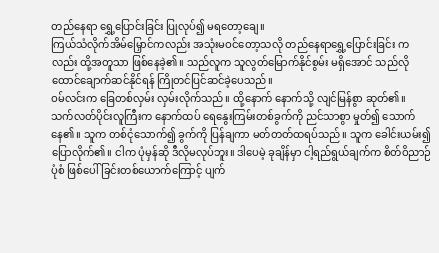တည်နေရာ ရွှေ့ပြောင်းခြင်း ပြုလုပ်၍ မရတော့ချေ။
ကြယ်သံလိုက်အိမ်မြှောင်ကလည်း အသုံးမဝင်တော့သလို တည်နေရာရွှေ့ပြောင်းခြင်း ကလည်း ထို့အတူသာ ဖြစ်နေခဲ့၏။ သည်လူက သူလွတ်မြောက်နိုင်စွမ်း မရှိအောင် သည်လို ထောင်ချောက်ဆင်နိုင်ရန် ကြိုတင်ပြင်ဆင်ခဲ့ပေသည်။
ဝမ်လင်းက ခြေတစ်လှမ်း လှမ်းလိုက်သည်။ ထို့နောက် နောက်သို့ လျင်မြန်စွာ ဆုတ်၏။
သက်လတ်ပိုင်းလူကြီးက နောက်ထပ် ရေနွေးကြမ်းတစ်ခွက်ကို ညင်သာစွာ မှုတ်၍ သောက်နေ၏။ သူက တစ်ငုံသောက်၍ ခွက်ကို ပြန်ချကာ မတ်တတ်ထရပ်သည်။ သူက ခေါင်းယမ်း၍ ပြောလိုက်၏။ ငါက ပုံမှန်ဆို ဒီလိုမလုပ်ဘူး။ ဒါပေမဲ့ ခုချိန်မှာ ငါ့ရည်ရွယ်ချက်က စိတ်ဝိညာဉ်ပုံစံ ဖြစ်ပေါ်ခြင်းတစ်ယောက်ကြောင့် ပျက်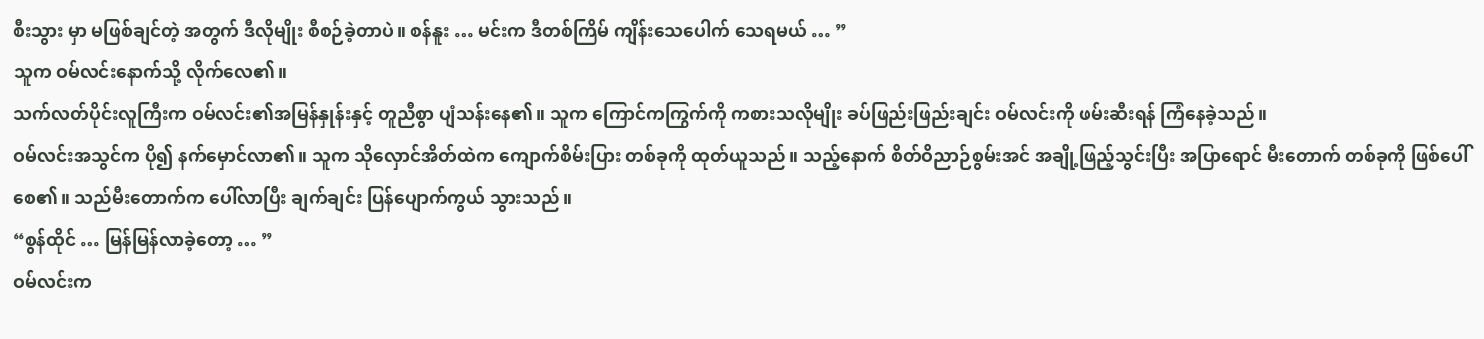စီးသွား မှာ မဖြစ်ချင်တဲ့ အတွက် ဒီလိုမျိုး စီစဉ်ခဲ့တာပဲ။ စန်နူး … မင်းက ဒီတစ်ကြိမ် ကျိန်းသေပေါက် သေရမယ် … ”
သူက ဝမ်လင်းနောက်သို့ လိုက်လေ၏။
သက်လတ်ပိုင်းလူကြီးက ဝမ်လင်း၏အမြန်နှုန်းနှင့် တူညီစွာ ပျံသန်းနေ၏။ သူက ကြောင်ကကြွက်ကို ကစားသလိုမျိုး ခပ်ဖြည်းဖြည်းချင်း ဝမ်လင်းကို ဖမ်းဆီးရန် ကြံနေခဲ့သည်။
ဝမ်လင်းအသွင်က ပို၍ နက်မှောင်လာ၏။ သူက သိုလှောင်အိတ်ထဲက ကျောက်စိမ်းပြား တစ်ခုကို ထုတ်ယူသည်။ သည့်နောက် စိတ်ဝိညာဉ်စွမ်းအင် အချို့ဖြည့်သွင်းပြီး အပြာရောင် မီးတောက် တစ်ခုကို ဖြစ်ပေါ်စေ၏။ သည်မီးတောက်က ပေါ်လာပြီး ချက်ချင်း ပြန်ပျောက်ကွယ် သွားသည်။
“စွန်ထိုင် … မြန်မြန်လာခဲ့တော့ … ”
ဝမ်လင်းက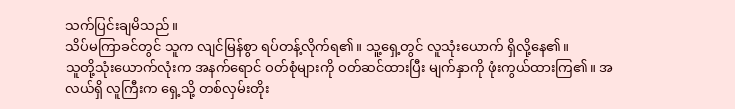သက်ပြင်းချမိသည်။
သိပ်မကြာခင်တွင် သူက လျင်မြန်စွာ ရပ်တန့်လိုက်ရ၏။ သူ့ရှေ့တွင် လူသုံးယောက် ရှိလို့နေ၏။
သူတို့သုံးယောက်လုံးက အနက်ရောင် ဝတ်စုံများကို ဝတ်ဆင်ထားပြီး မျက်နှာကို ဖုံးကွယ်ထားကြ၏။ အလယ်ရှိ လူကြီးက ရှေ့သို့ တစ်လှမ်းတိုး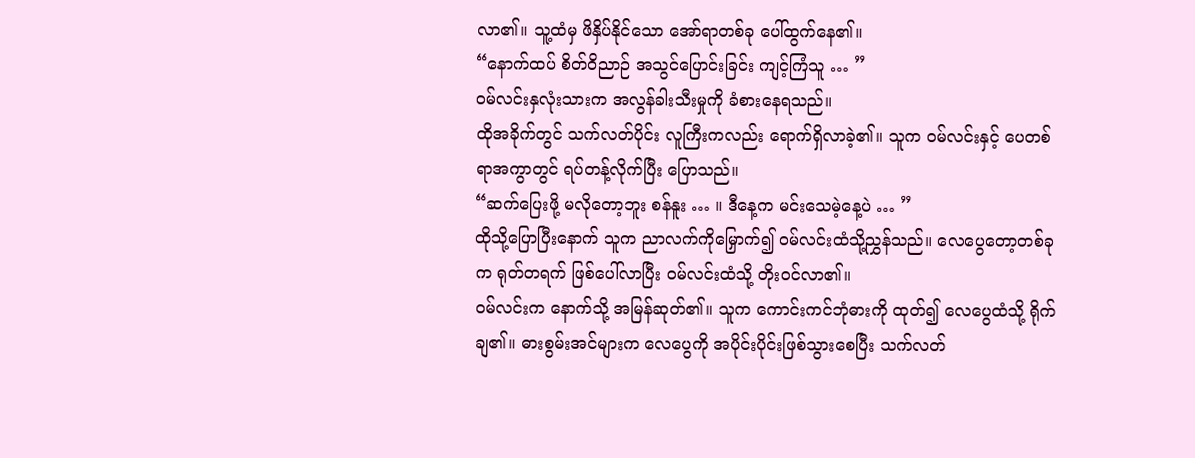လာ၏။ သူ့ထံမှ ဖိနှိပ်နိုင်သော အော်ရာတစ်ခု ပေါ်ထွက်နေ၏။
“နောက်ထပ် စိတ်ဝိညာဉ် အသွင်ပြောင်းခြင်း ကျင့်ကြံသူ … ”
ဝမ်လင်းနှလုံးသားက အလွန်ခါးသီးမှုကို ခံစားနေရသည်။
ထိုအခိုက်တွင် သက်လတ်ပိုင်း လူကြီးကလည်း ရောက်ရှိလာခဲ့၏။ သူက ဝမ်လင်းနှင့် ပေတစ်ရာအကွာတွင် ရပ်တန့်လိုက်ပြီး ပြောသည်။
“ဆက်ပြေးဖို့ မလိုတော့ဘူး စန်နူး … ။ ဒီနေ့က မင်းသေမဲ့နေ့ပဲ … ”
ထိုသို့ပြောပြီးနောက် သူက ညာလက်ကိုမြှောက်၍ ဝမ်လင်းထံသို့ညွှန်သည်။ လေပွေတော့တစ်ခုက ရုတ်တရက် ဖြစ်ပေါ်လာပြီး ဝမ်လင်းထံသို့ တိုးဝင်လာ၏။
ဝမ်လင်းက နောက်သို့ အမြန်ဆုတ်၏။ သူက ကောင်းကင်ဘုံဓားကို ထုတ်၍ လေပွေထံသို့ ရိုက်ချ၏။ ဓားစွမ်းအင်များက လေပွေကို အပိုင်းပိုင်းဖြစ်သွားစေပြီး သက်လတ်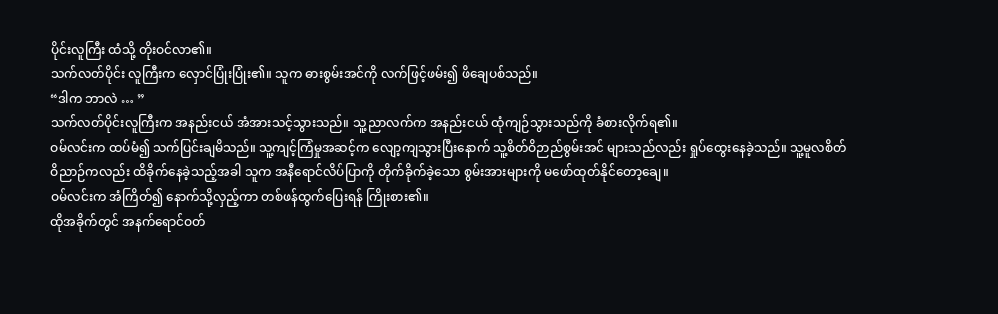ပိုင်းလူကြီး ထံသို့ တိုးဝင်လာ၏။
သက်လတ်ပိုင်း လူကြီးက လှောင်ပြုံးပြုံး၏။ သူက ဓားစွမ်းအင်ကို လက်ဖြင့်ဖမ်း၍ ဖိချေပစ်သည်။
“ဒါက ဘာလဲ … ”
သက်လတ်ပိုင်းလူကြီးက အနည်းငယ် အံအားသင့်သွားသည်။ သူ့ညာလက်က အနည်းငယ် ထုံကျဉ်သွားသည်ကို ခံစားလိုက်ရ၏။
ဝမ်လင်းက ထပ်မံ၍ သက်ပြင်းချမိသည်။ သူ့ကျင့်ကြံမှုအဆင့်က လျော့ကျသွားပြီးနောက် သူ့စိတ်ဝိဉာည်စွမ်းအင် များသည်လည်း ရှုပ်ထွေးနေခဲ့သည်။ သူ့မူလစိတ်ဝိညာဉ်ကလည်း ထိခိုက်နေခဲ့သည့်အခါ သူက အနီရောင်လိပ်ပြာကို တိုက်ခိုက်ခဲ့သော စွမ်းအားများကို မဖော်ထုတ်နိုင်တော့ချေ။
ဝမ်လင်းက အံကြိတ်၍ နောက်သို့လှည့်ကာ တစ်ဖန်ထွက်ပြေးရန် ကြိုးစား၏။
ထိုအခိုက်တွင် အနက်ရောင်ဝတ်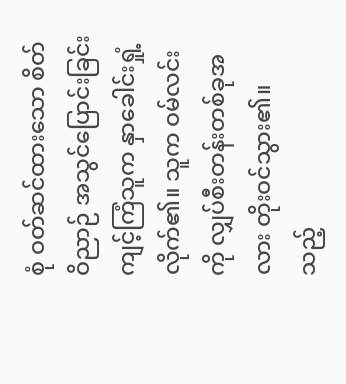စုံ ဝတ်ဆင်ထားသော စိတ်ဝိညာဉ် အသွင်ပြောင်းခြင်း ကျင့်ကြံသူက နှာခေါင်းရှုံ့လိုက်၏။ သူက ဝမ်လင်းကို လျှပ်စီးတန်းတစ်ခုအလား တိုးဝင်သွား၏။ သည့်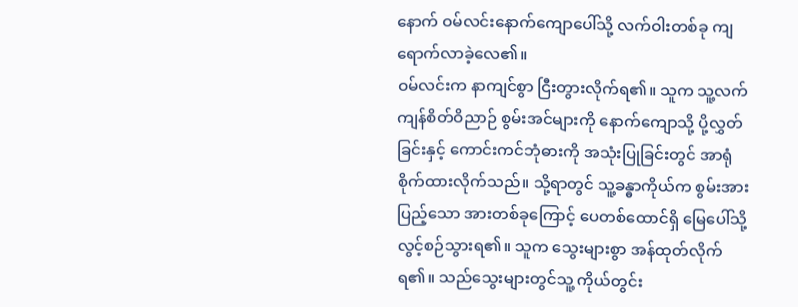နောက် ဝမ်လင်းနောက်ကျောပေါ်သို့ လက်ဝါးတစ်ခု ကျရောက်လာခဲ့လေ၏။
ဝမ်လင်းက နာကျင်စွာ ငြီးတွားလိုက်ရ၏။ သူက သူ့လက်ကျန်စိတ်ဝိညာဉ် စွမ်းအင်များကို နောက်ကျောသို့ ပို့လွှတ်ခြင်းနှင့် ကောင်းကင်ဘုံဓားကို အသုံးပြုခြင်းတွင် အာရုံစိုက်ထားလိုက်သည်။ သို့ရာတွင် သူ့ခန္ဓာကိုယ်က စွမ်းအားပြည့်သော အားတစ်ခုကြောင့် ပေတစ်ထောင်ရှိ မြေပေါ်သို့ လွင့်စဉ်သွားရ၏။ သူက သွေးများစွာ အန်ထုတ်လိုက်ရ၏။ သည်သွေးများတွင်သူ့ ကိုယ်တွင်း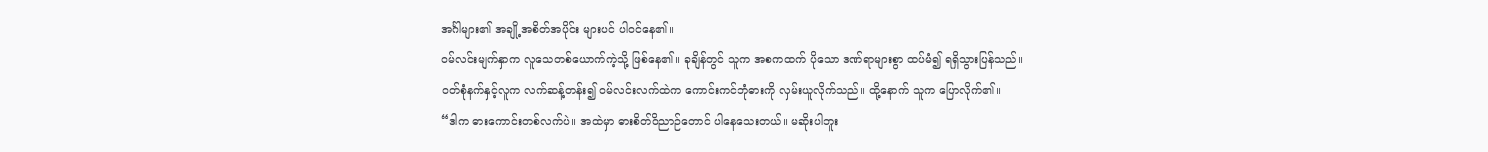အင်္ဂါများ၏ အချို့အစိတ်အပိုင်း များပင် ပါဝင်နေ၏။
ဝမ်လင်းမျက်နှာက လူသေတစ်ယောက်ကဲ့သို့ ဖြစ်နေ၏။ ခုချိန်တွင် သူက အစကထက် ပိုသော ဒဏ်ရာများစွာ ထပ်မံ၍ ရရှိသွားပြန်သည်။
ဝတ်စုံနက်နှင့်လူက လက်ဆန့်တန်း၍ ဝမ်လင်းလက်ထဲက ကောင်းကင်ဘုံဓားကို လှမ်းယူလိုက်သည်။ ထို့နောက် သူက ပြောလိုက်၏။
“ဒါက ဓားကောင်းတစ်လက်ပဲ။ အထဲမှာ ဓားစိတ်ဝိညာဉ်တောင် ပါနေသေးတယ်။ မဆိုးပါဘူး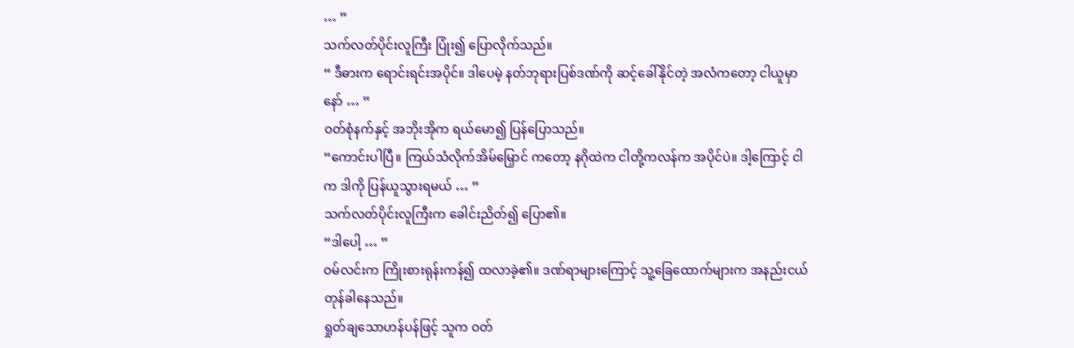… ”
သက်လတ်ပိုင်းလူကြီး ပြုံး၍ ပြောလိုက်သည်။
“ ဒီဓားက ရောင်းရင်းအပိုင်။ ဒါပေမဲ့ နတ်ဘုရားပြစ်ဒဏ်ကို ဆင့်ခေါ်နိုင်တဲ့ အလံကတော့ ငါယူမှာနော် … ”
ဝတ်စုံနက်နှင့် အဘိုးအိုက ရယ်မော၍ ပြန်ပြောသည်။
“ကောင်းပါပြီ။ ကြယ်သံလိုက်အိမ်မြှောင် ကတော့ နဂိုထဲက ငါတို့ကလန်က အပိုင်ပဲ။ ဒါ့ကြောင့် ငါက ဒါကို ပြန်ယူသွားရမယ် … ”
သက်လတ်ပိုင်းလူကြီးက ခေါင်းညိတ်၍ ပြော၏။
“ဒါပေါ့ … ”
ဝမ်လင်းက ကြိုးစားရုန်းကန်၍ ထလာခဲ့၏။ ဒဏ်ရာများကြောင့် သူ့ခြေထောက်များက အနည်းငယ်တုန်ခါနေသည်။
ရှုတ်ချသောဟန်ပန်ဖြင့် သူက ဝတ်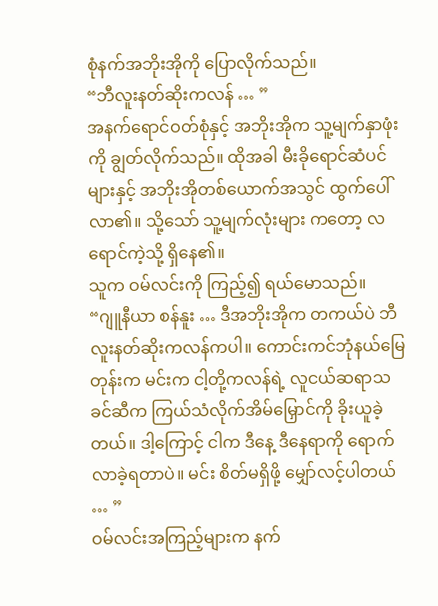စုံနက်အဘိုးအိုကို ပြောလိုက်သည်။
“ဘီလူးနတ်ဆိုးကလန် … ”
အနက်ရောင်ဝတ်စုံနှင့် အဘိုးအိုက သူ့မျက်နှာဖုံးကို ချွတ်လိုက်သည်။ ထိုအခါ မီးခိုရောင်ဆံပင်များနှင့် အဘိုးအိုတစ်ယောက်အသွင် ထွက်ပေါ်လာ၏။ သို့သော် သူ့မျက်လုံးများ ကတော့ လရောင်ကဲ့သို့ ရှိနေ၏။
သူက ဝမ်လင်းကို ကြည့်၍ ရယ်မောသည်။
“ဂျူနီယာ စန်နူး … ဒီအဘိုးအိုက တကယ်ပဲ ဘီလူးနတ်ဆိုးကလန်ကပါ။ ကောင်းကင်ဘုံနယ်မြေတုန်းက မင်းက ငါ့တို့ကလန်ရဲ့ လူငယ်ဆရာသခင်ဆီက ကြယ်သံလိုက်အိမ်မြှောင်ကို ခိုးယူခဲ့တယ်။ ဒါ့ကြောင့် ငါက ဒီနေ့ ဒီနေရာကို ရောက်လာခဲ့ရတာပဲ။ မင်း စိတ်မရှိဖို့ မျှော်လင့်ပါတယ် … ”
ဝမ်လင်းအကြည့်များက နက်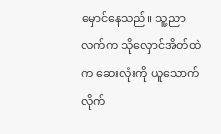မှောင်နေသည်။ သူ့ညာလက်က သိုလှောင်အိတ်ထဲက ဆေးလုံးကို ယူသောက်လိုက်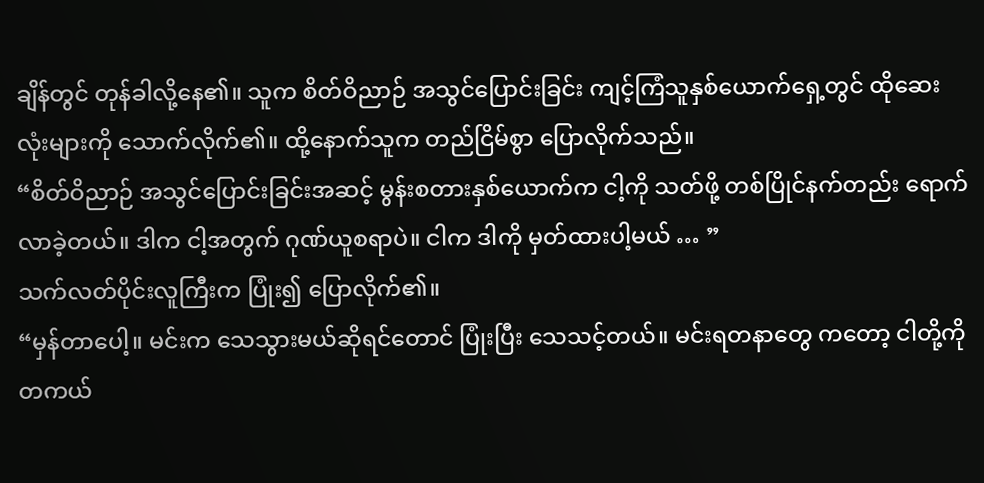ချိန်တွင် တုန်ခါလို့နေ၏။ သူက စိတ်ဝိညာဉ် အသွင်ပြောင်းခြင်း ကျင့်ကြံသူနှစ်ယောက်ရှေ့တွင် ထိုဆေးလုံးများကို သောက်လိုက်၏။ ထို့နောက်သူက တည်ငြိမ်စွာ ပြောလိုက်သည်။
“စိတ်ဝိညာဉ် အသွင်ပြောင်းခြင်းအဆင့် မွန်းစတားနှစ်ယောက်က ငါ့ကို သတ်ဖို့ တစ်ပြိုင်နက်တည်း ရောက်လာခဲ့တယ်။ ဒါက ငါ့အတွက် ဂုဏ်ယူစရာပဲ။ ငါက ဒါကို မှတ်ထားပါ့မယ် … ”
သက်လတ်ပိုင်းလူကြီးက ပြုံး၍ ပြောလိုက်၏။
“မှန်တာပေါ့။ မင်းက သေသွားမယ်ဆိုရင်တောင် ပြုံးပြီး သေသင့်တယ်။ မင်းရတနာတွေ ကတော့ ငါတို့ကို တကယ်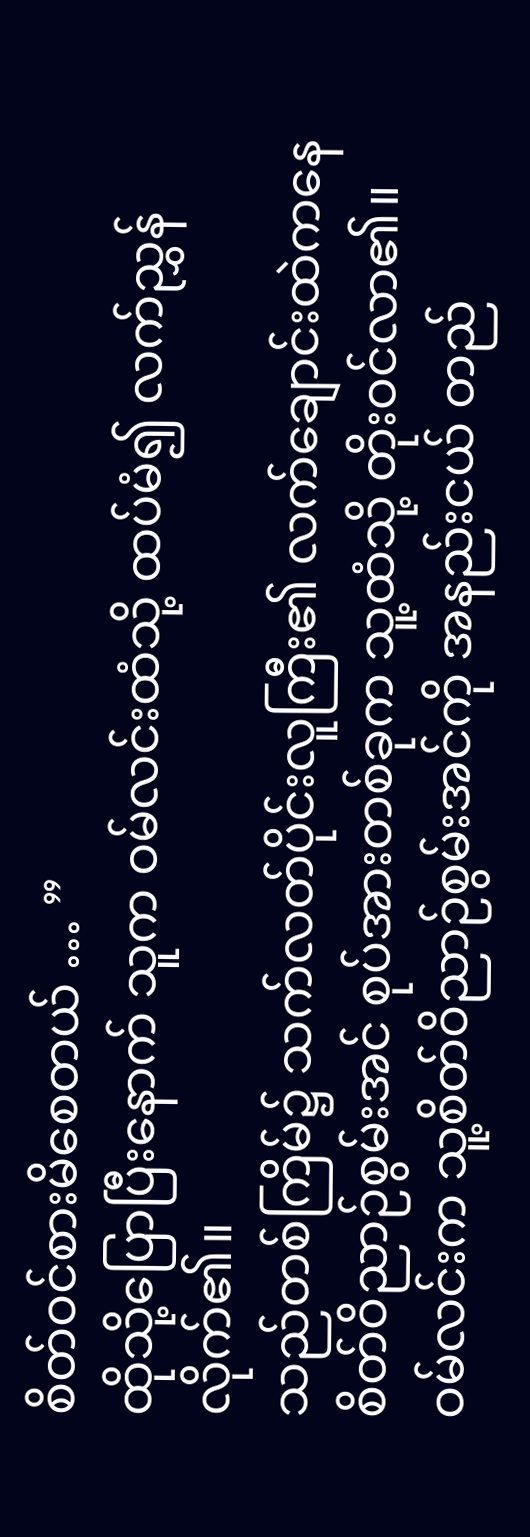စိတ်ဝင်စားမိစေတယ် … ”
ထိုသို့ပြောပြီးနောက် သူက ဝမ်လင်းထံသို့ ထပ်မံ၍ လက်ညွှန်လိုက်၏။
သည်တစ်ကြိမ်၌ သက်လတ်ပိုင်းလူကြီး၏ လက်ချောင်းထဲကနေ စိတ်ဝိညာဉ်စွမ်းအင် စုပ်အားတစ်ခုက သူ့ထံသို့ တိုးဝင်လာ၏။
ဝမ်လင်းက သူ့စိတ်ဝိညာဉ်စွမ်းအင်ကို အနည်းငယ် တည်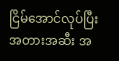ငြိမ်အောင်လုပ်ပြီး အတားအဆီး အ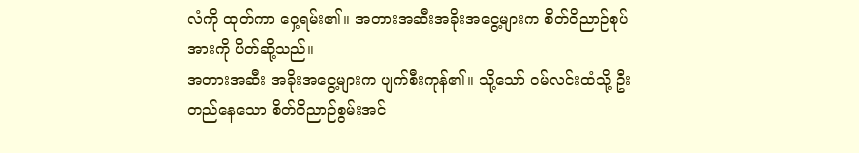လံကို ထုတ်ကာ ဝှေ့ရမ်း၏။ အတားအဆီးအခိုးအငွေ့များက စိတ်ဝိညာဉ်စုပ်အားကို ပိတ်ဆို့သည်။
အတားအဆီး အခိုးအငွေ့များက ပျက်စီးကုန်၏။ သို့သော် ဝမ်လင်းထံသို့ ဦးတည်နေသော စိတ်ဝိညာဉ်စွမ်းအင်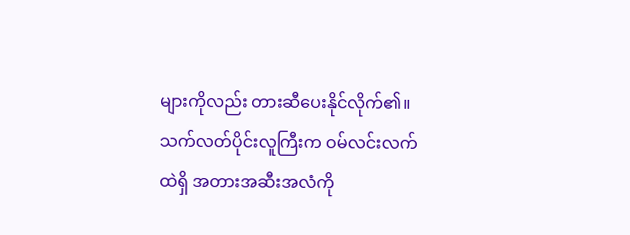များကိုလည်း တားဆီပေးနိုင်လိုက်၏။
သက်လတ်ပိုင်းလူကြီးက ဝမ်လင်းလက်ထဲရှိ အတားအဆီးအလံကို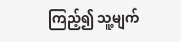ကြည့်၍ သူ့မျက်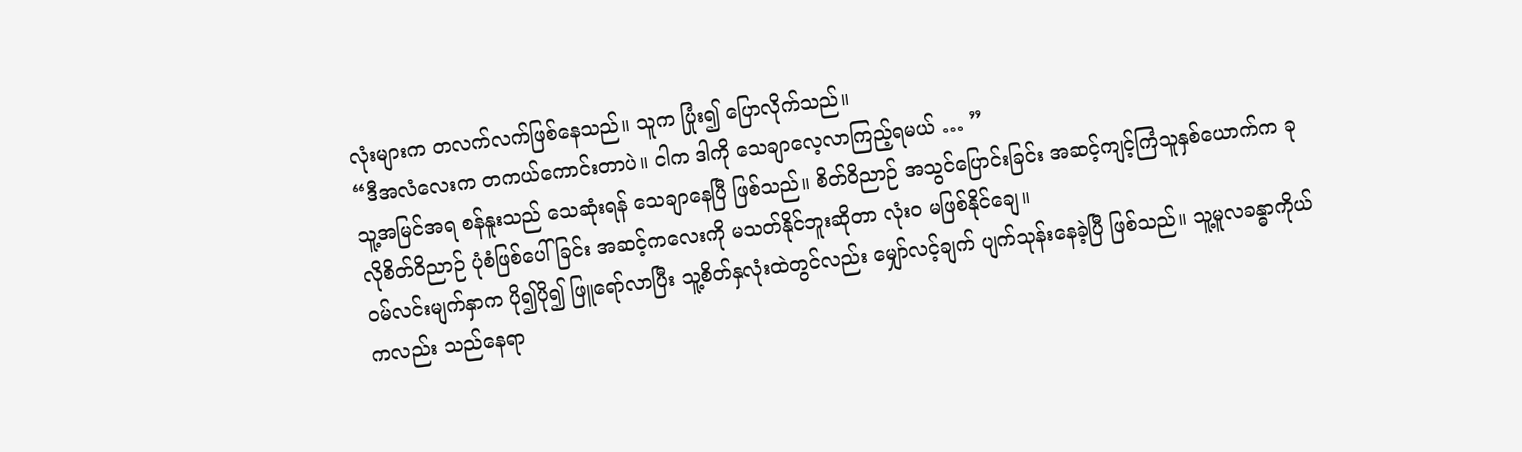လုံးများက တလက်လက်ဖြစ်နေသည်။ သူက ပြုံး၍ ပြောလိုက်သည်။
“ဒီအလံလေးက တကယ်ကောင်းတာပဲ။ ငါက ဒါကို သေချာလေ့လာကြည့်ရမယ် … ”
သူ့အမြင်အရ စန်နူးသည် သေဆုံးရန် သေချာနေပြီ ဖြစ်သည်။ စိတ်ဝိညာဉ် အသွင်ပြောင်းခြင်း အဆင့်ကျင့်ကြံသူနှစ်ယောက်က ခုလိုစိတ်ဝိညာဉ် ပုံစံဖြစ်ပေါ်ခြင်း အဆင့်ကလေးကို မသတ်နိုင်ဘူးဆိုတာ လုံးဝ မဖြစ်နိုင်ချေ။
ဝမ်လင်းမျက်နှာက ပို၍ပို၍ ဖြူရော်လာပြီး သူ့စိတ်နှလုံးထဲတွင်လည်း မျှော်လင့်ချက် ပျက်သုန်းနေခဲ့ပြီ ဖြစ်သည်။ သူ့မူလခန္ဓာကိုယ်ကလည်း သည်နေရာ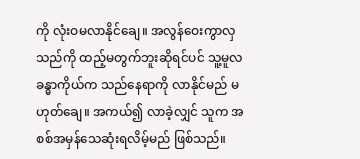ကို လုံးဝမလာနိုင်ချေ။ အလွန်ဝေးကွာလှသည်ကို ထည့်မတွက်ဘူးဆိုရင်ပင် သူ့မူလခန္ဓာကိုယ်က သည်နေရာကို လာနိုင်မည် မဟုတ်ချေ။ အကယ်၍ လာခဲ့လျှင် သူက အစစ်အမှန်သေဆုံးရလိမ့်မည် ဖြစ်သည်။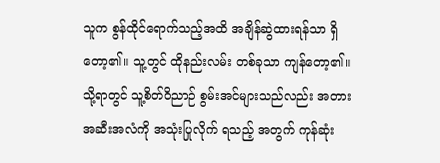သူက စွန်ထိုင်ရောက်သည့်အထိ အချိန်ဆွဲထားရန်သာ ရှိတော့၏။ သူ့တွင် ထိုနည်းလမ်း တစ်ခုသာ ကျန်တော့၏။
သို့ရာတွင် သူ့စိတ်ဝိညာဉ် စွမ်းအင်များသည်လည်း အတားအဆီးအလံကို အသုံးပြုလိုက် ရသည့် အတွက် ကုန်ဆုံး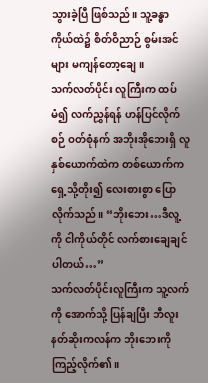သွားခဲ့ပြီ ဖြစ်သည်။ သူ့ခန္ဓာကိုယ်ထဲ၌ စိတ်ဝိညာဉ် စွမ်းအင်များ မကျန်တော့ချေ။
သက်လတ်ပိုင်း လူကြီးက ထပ်မံ၍ လက်ညွှန်ရန် ဟန်ပြင်လိုက်စဉ် ဝတ်စုံနက် အဘိုးအိုဘေးရှိ လူနှစ်ယောက်ထဲက တစ်ယောက်က ရှေ့သို့တိုး၍ လေးစားစွာ ပြောလိုက်သည်။ “ဘိုးဘေး…ဒီလူ့ကို ငါကိုယ်တိုင် လက်စားချေချင်ပါတယ်…”
သက်လတ်ပိုင်းလူကြီးက သူ့လက်ကို အောက်သို့ ပြန်ချပြီး ဘီလူးနတ်ဆိုးကလန်က ဘိုးဘေးကို ကြည့်လိုက်၏။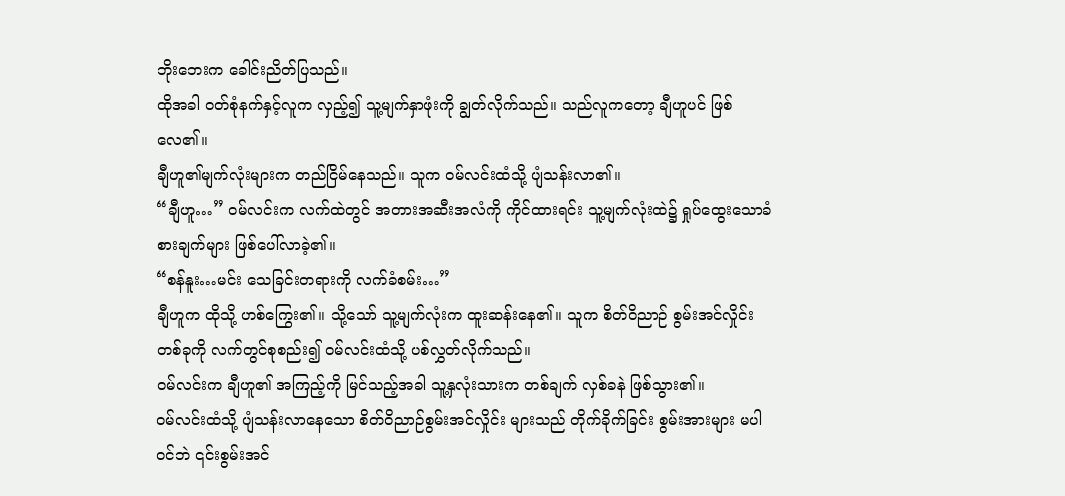ဘိုးဘေးက ခေါင်းညိတ်ပြသည်။
ထိုအခါ ဝတ်စုံနက်နှင့်လူက လှည့်၍ သူ့မျက်နှာဖုံးကို ချွတ်လိုက်သည်။ သည်လူကတော့ ချီဟူပင် ဖြစ်လေ၏။
ချီဟူ၏မျက်လုံးများက တည်ငြိမ်နေသည်။ သူက ဝမ်လင်းထံသို့ ပျံသန်းလာ၏။
“ချီဟူ…” ဝမ်လင်းက လက်ထဲတွင် အတားအဆီးအလံကို ကိုင်ထားရင်း သူ့မျက်လုံးထဲ၌ ရှုပ်ထွေးသောခံစားချက်များ ဖြစ်ပေါ်လာခဲ့၏။
“စန်နူး…မင်း သေခြင်းတရားကို လက်ခံစမ်း…”
ချီဟူက ထိုသို့ ဟစ်ကြွေး၏။ သို့သော် သူ့မျက်လုံးက ထူးဆန်းနေ၏။ သူက စိတ်ဝိညာဉ် စွမ်းအင်လှိုင်းတစ်ခုကို လက်တွင်စုစည်း၍ ဝမ်လင်းထံသို့ ပစ်လွှတ်လိုက်သည်။
ဝမ်လင်းက ချီဟူ၏ အကြည့်ကို မြင်သည့်အခါ သူ့နှလုံးသားက တစ်ချက် လှစ်ခနဲ ဖြစ်သွား၏။
ဝမ်လင်းထံသို့ ပျံသန်းလာနေသော စိတ်ဝိညာဉ်စွမ်းအင်လှိုင်း များသည် တိုက်ခိုက်ခြင်း စွမ်းအားများ မပါဝင်ဘဲ ၎င်းစွမ်းအင်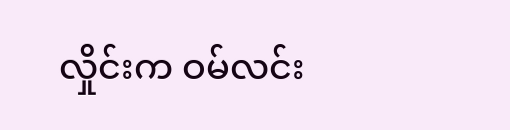လှိုင်းက ဝမ်လင်း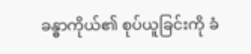ခန္ဓာကိုယ်၏ စုပ်ယူခြင်းကို ခံ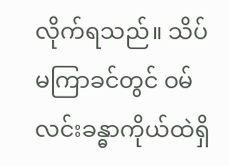လိုက်ရသည်။ သိပ်မကြာခင်တွင် ဝမ်လင်းခန္ဓာကိုယ်ထဲရှိ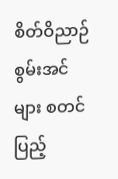စိတ်ဝိညာဉ်စွမ်းအင်များ စတင်ပြည့်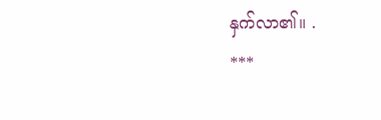နှက်လာ၏။ .
***